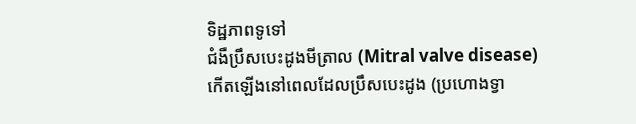ទិដ្ឋភាពទូទៅ
ជំងឺប្រឹសបេះដូងមីត្រាល (Mitral valve disease) កើតឡើងនៅពេលដែលប្រឹសបេះដូង (ប្រហោងទ្វា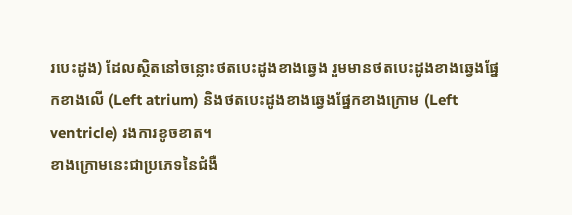របេះដូង) ដែលស្ថិតនៅចន្លោះថតបេះដូងខាងឆ្វេង រួមមានថតបេះដូងខាងឆ្វេងផ្នែកខាងលើ (Left atrium) និងថតបេះដូងខាងឆ្វេងផ្នែកខាងក្រោម (Left ventricle) រងការខូចខាត។
ខាងក្រោមនេះជាប្រភេទនៃជំងឺ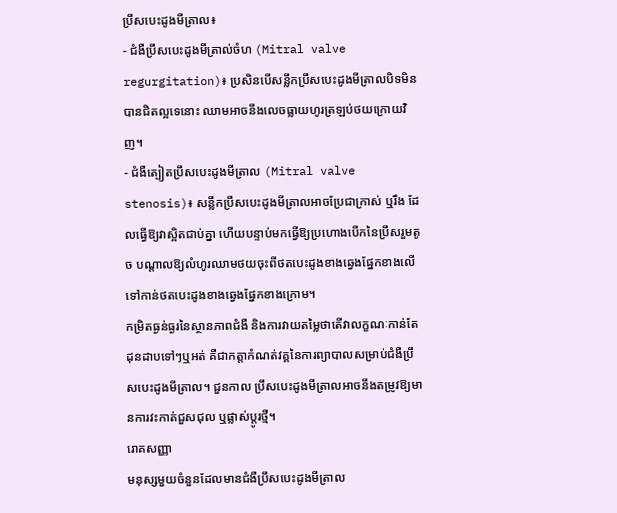ប្រឹសបេះដូងមីត្រាល៖
- ជំងឺប្រឹសបេះដូងមីត្រាល់ចំហ (Mitral valve regurgitation)៖ ប្រសិនបើសន្លឹកប្រឹសបេះដូងមីត្រាលបិទមិនបានជិតល្អទេនោះ ឈាមអាចនឹងលេចធ្លាយហូរត្រឡប់ថយក្រោយវិញ។
- ជំងឺត្បៀតប្រឹសបេះដូងមីត្រាល (Mitral valve stenosis)៖ សន្លឹកប្រឹសបេះដូងមីត្រាលអាចប្រែជាក្រាស់ ឬរឹង ដែលធ្វើឱ្យវាស្អិតជាប់គ្នា ហើយបន្ទាប់មកធ្វើឱ្យប្រហោងបើកនៃប្រឹសរួមតូច បណ្តាលឱ្យលំហូរឈាមថយចុះពីថតបេះដូងខាងឆ្វេងផ្នែកខាងលើ ទៅកាន់ថតបេះដូងខាងឆ្វេងផ្នែកខាងក្រោម។
កម្រិតធ្ងន់ធ្ងរនៃស្ថានភាពជំងឺ និងការវាយតម្លៃថាតើវាលក្ខណៈកាន់តែដុនដាបទៅៗឬអត់ គឺជាកត្តាកំណត់វគ្គនៃការព្យាបាលសម្រាប់ជំងឺប្រឹសបេះដូងមីត្រាល។ ជួនកាល ប្រឹសបេះដូងមីត្រាលអាចនឹងតម្រូវឱ្យមានការវះកាត់ជួសជុល ឬផ្លាស់ប្តូរថ្មី។
រោគសញ្ញា
មនុស្សមួយចំនួនដែលមានជំងឺប្រឹសបេះដូងមីត្រាល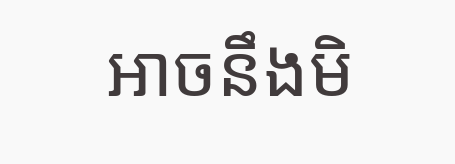អាចនឹងមិ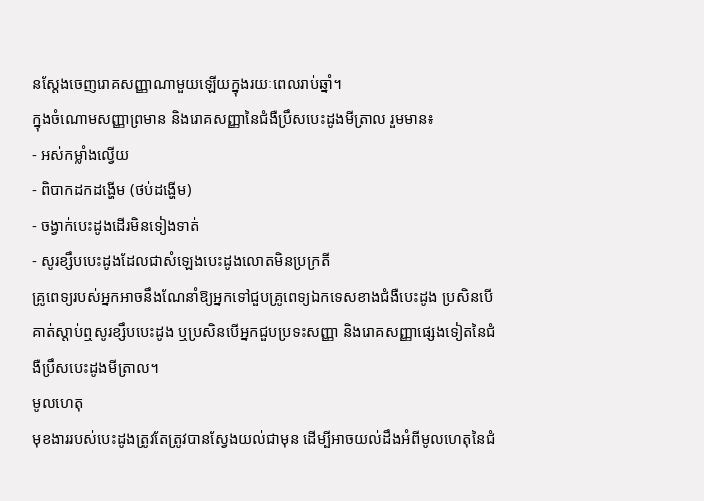នស្តែងចេញរោគសញ្ញាណាមួយឡើយក្នុងរយៈពេលរាប់ឆ្នាំ។
ក្នុងចំណោមសញ្ញាព្រមាន និងរោគសញ្ញានៃជំងឺប្រឹសបេះដូងមីត្រាល រួមមាន៖
- អស់កម្លាំងល្វើយ
- ពិបាកដកដង្ហើម (ថប់ដង្ហើម)
- ចង្វាក់បេះដូងដើរមិនទៀងទាត់
- សូរខ្សឹបបេះដូងដែលជាសំឡេងបេះដូងលោតមិនប្រក្រតី
គ្រូពេទ្យរបស់អ្នកអាចនឹងណែនាំឱ្យអ្នកទៅជួបគ្រូពេទ្យឯកទេសខាងជំងឺបេះដូង ប្រសិនបើគាត់ស្តាប់ឮសូរខ្សឹបបេះដូង ឬប្រសិនបើអ្នកជួបប្រទះសញ្ញា និងរោគសញ្ញាផ្សេងទៀតនៃជំងឺប្រឹសបេះដូងមីត្រាល។
មូលហេតុ
មុខងាររបស់បេះដូងត្រូវតែត្រូវបានស្វែងយល់ជាមុន ដើម្បីអាចយល់ដឹងអំពីមូលហេតុនៃជំ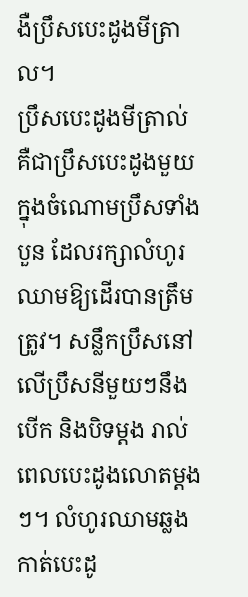ងឺប្រឹសបេះដូងមីត្រាល។
ប្រឹសបេះដូងមីត្រាល់ គឺជាប្រឹសបេះដូងមួយក្នុងចំណោមប្រឹសទាំងបួន ដែលរក្សាលំហូរឈាមឱ្យដើរបានត្រឹមត្រូវ។ សន្លឹកប្រឹសនៅលើប្រឹសនីមួយៗនឹងបើក និងបិទម្តង រាល់ពេលបេះដូងលោតម្តងៗ។ លំហូរឈាមឆ្លងកាត់បេះដូ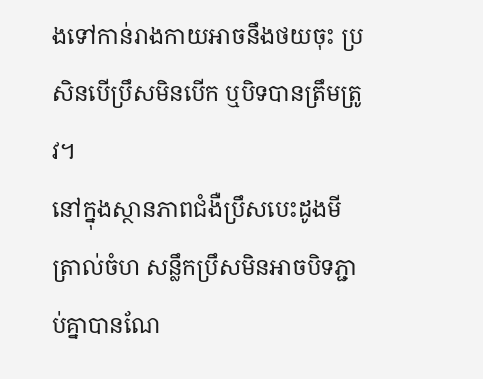ងទៅកាន់រាងកាយអាចនឹងថយចុះ ប្រសិនបើប្រឹសមិនបើក ឬបិទបានត្រឹមត្រូវ។
នៅក្នុងស្ថានភាពជំងឺប្រឹសបេះដូងមីត្រាល់ចំហ សន្លឹកប្រឹសមិនអាចបិទភ្ជាប់គ្នាបានណែ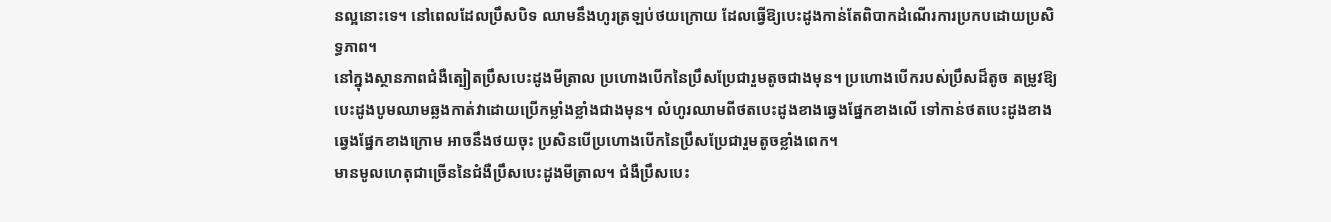នល្អនោះទេ។ នៅពេលដែលប្រឹសបិទ ឈាមនឹងហូរត្រឡប់ថយក្រោយ ដែលធ្វើឱ្យបេះដូងកាន់តែពិបាកដំណើរការប្រកបដោយប្រសិទ្ធភាព។
នៅក្នុងស្ថានភាពជំងឺត្បៀតប្រឹសបេះដូងមីត្រាល ប្រហោងបើកនៃប្រឹសប្រែជារួមតូចជាងមុន។ ប្រហោងបើករបស់ប្រឹសដ៏តូច តម្រូវឱ្យបេះដូងបូមឈាមឆ្លងកាត់វាដោយប្រើកម្លាំងខ្លាំងជាងមុន។ លំហូរឈាមពីថតបេះដូងខាងឆ្វេងផ្នែកខាងលើ ទៅកាន់ថតបេះដូងខាងឆ្វេងផ្នែកខាងក្រោម អាចនឹងថយចុះ ប្រសិនបើប្រហោងបើកនៃប្រឹសប្រែជារួមតូចខ្លាំងពេក។
មានមូលហេតុជាច្រើននៃជំងឺប្រឹសបេះដូងមីត្រាល។ ជំងឺប្រឹសបេះ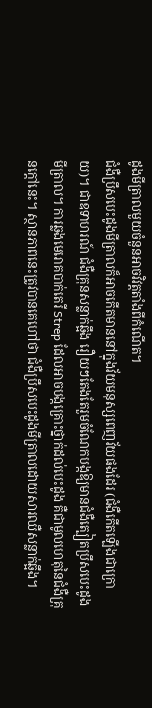ដូងមីត្រាលមួយចំនួនអាចវិវត្តតាំងពីកំណើត។
ជំងឺប្រឹសបេះដូងមីត្រាលក៏អាចកើតមាននៅក្នុងវ័យមនុស្សពេញវ័យផងដែរ (ជំងឺកើតឡើងជាក្រោយ)។ ជាឧទាហរណ៍ ជំងឺគ្រុនសន្លាក់ឆ្អឹង រឿយៗតែងតែរួមចំណែកបង្កឱ្យមានជំងឺត្បៀតប្រឹសបេះដូងមីត្រាល។ ការឆ្លងមេរោគបាក់តេរី Strep ដែលអាចបង្កគ្រោះថ្នាក់ដល់បេះដូង គឺជាមូលហេតុនៃជំងឺគ្រុនក្តៅនេះ។ ស្ថានភាពនេះត្រូវបានគេហៅថា ជំងឺប្រឹសបេះដូងមីត្រាលដោយសារឈឺសន្លាក់ឆ្អឹង។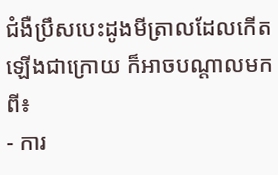ជំងឺប្រឹសបេះដូងមីត្រាលដែលកើតឡើងជាក្រោយ ក៏អាចបណ្តាលមកពី៖
- ការ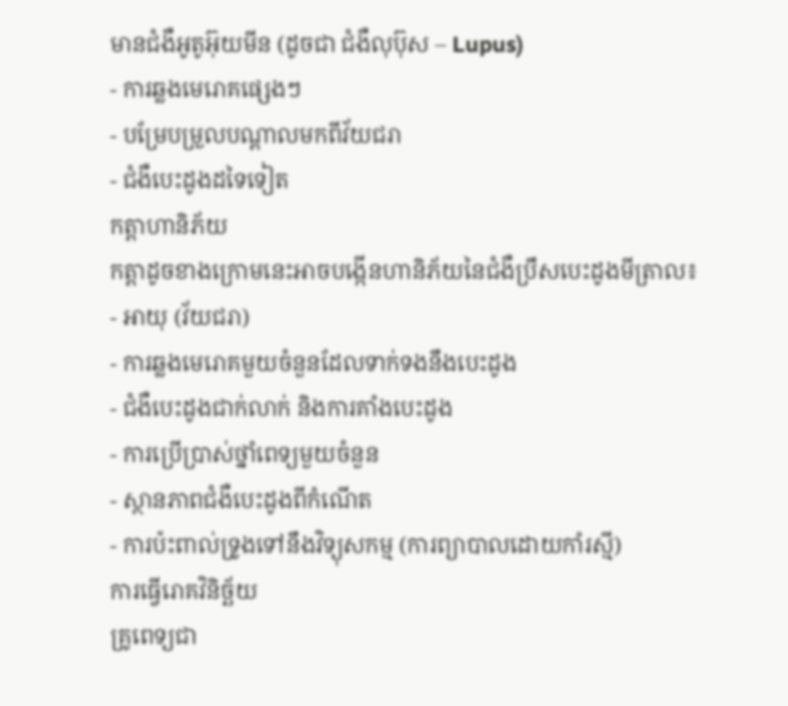មានជំងឺអូតូអ៊ុយមីន (ដូចជា ជំងឺលុប៊ុស – Lupus)
- ការឆ្លងមេរោគផ្សេងៗ
- បម្រែបម្រួលបណ្តាលមកពីវ័យជរា
- ជំងឺបេះដូងដទៃទៀត
កត្តាហានិភ័យ
កត្តាដូចខាងក្រោមនេះអាចបង្កើនហានិភ័យនៃជំងឺប្រឹសបេះដូងមីត្រាល៖
- អាយុ (វ័យជរា)
- ការឆ្លងមេរោគមួយចំនួនដែលទាក់ទងនឹងបេះដូង
- ជំងឺបេះដូងជាក់លាក់ និងការគាំងបេះដូង
- ការប្រើប្រាស់ថ្នាំពេទ្យមួយចំនួន
- ស្ថានភាពជំងឺបេះដូងពីកំណើត
- ការប៉ះពាល់ទ្រូងទៅនឹងវិទ្យុសកម្ម (ការព្យាបាលដោយកាំរស្មី)
ការធ្វើរោគវិនិច្ឆ័យ
គ្រូពេទ្យជា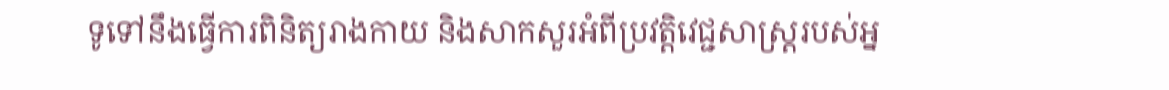ទូទៅនឹងធ្វើការពិនិត្យរាងកាយ និងសាកសួរអំពីប្រវត្តិវេជ្ជសាស្ត្ររបស់អ្ន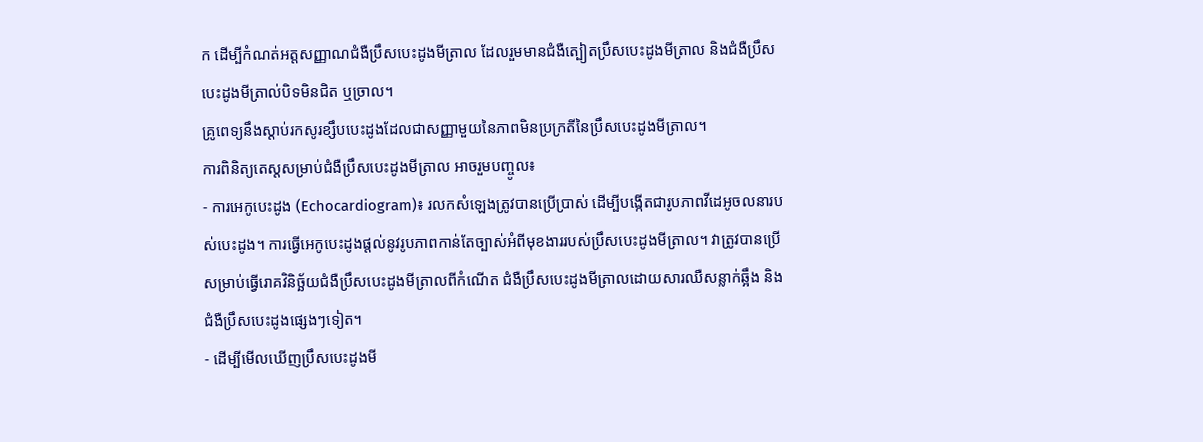ក ដើម្បីកំណត់អត្តសញ្ញាណជំងឺប្រឹសបេះដូងមីត្រាល ដែលរួមមានជំងឺត្បៀតប្រឹសបេះដូងមីត្រាល និងជំងឺប្រឹសបេះដូងមីត្រាល់បិទមិនជិត ឬច្រាល។
គ្រូពេទ្យនឹងស្ដាប់រកសូរខ្សឹបបេះដូងដែលជាសញ្ញាមួយនៃភាពមិនប្រក្រតីនៃប្រឹសបេះដូងមីត្រាល។
ការពិនិត្យតេស្តសម្រាប់ជំងឺប្រឹសបេះដូងមីត្រាល អាចរួមបញ្ចូល៖
- ការអេកូបេះដូង (Echocardiogram)៖ រលកសំឡេងត្រូវបានប្រើប្រាស់ ដើម្បីបង្កើតជារូបភាពវីដេអូចលនារបស់បេះដូង។ ការធ្វើអេកូបេះដូងផ្តល់នូវរូបភាពកាន់តែច្បាស់អំពីមុខងាររបស់ប្រឹសបេះដូងមីត្រាល។ វាត្រូវបានប្រើសម្រាប់ធ្វើរោគវិនិច្ឆ័យជំងឺប្រឹសបេះដូងមីត្រាលពីកំណើត ជំងឺប្រឹសបេះដូងមីត្រាលដោយសារឈឺសន្លាក់ឆ្អឹង និងជំងឺប្រឹសបេះដូងផ្សេងៗទៀត។
- ដើម្បីមើលឃើញប្រឹសបេះដូងមី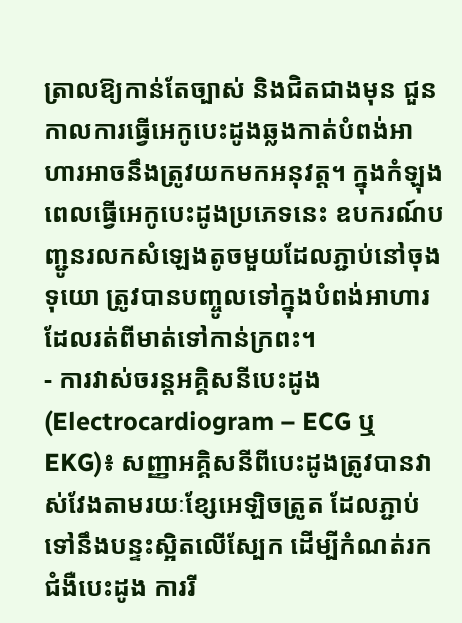ត្រាលឱ្យកាន់តែច្បាស់ និងជិតជាងមុន ជួនកាលការធ្វើអេកូបេះដូងឆ្លងកាត់បំពង់អាហារអាចនឹងត្រូវយកមកអនុវត្ត។ ក្នុងកំឡុងពេលធ្វើអេកូបេះដូងប្រភេទនេះ ឧបករណ៍បញ្ជូនរលកសំឡេងតូចមួយដែលភ្ជាប់នៅចុងទុយោ ត្រូវបានបញ្ចូលទៅក្នុងបំពង់អាហារដែលរត់ពីមាត់ទៅកាន់ក្រពះ។
- ការវាស់ចរន្តអគ្គិសនីបេះដូង (Electrocardiogram – ECG ឬ EKG)៖ សញ្ញាអគ្គិសនីពីបេះដូងត្រូវបានវាស់វែងតាមរយៈខ្សែអេឡិចត្រូត ដែលភ្ជាប់ទៅនឹងបន្ទះស្អិតលើស្បែក ដើម្បីកំណត់រកជំងឺបេះដូង ការរី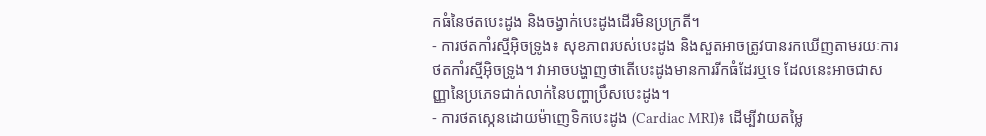កធំនៃថតបេះដូង និងចង្វាក់បេះដូងដើរមិនប្រក្រតី។
- ការថតកាំរស្មីអ៊ិចទ្រូង៖ សុខភាពរបស់បេះដូង និងសួតអាចត្រូវបានរកឃើញតាមរយៈការថតកាំរស្មីអ៊ិចទ្រូង។ វាអាចបង្ហាញថាតើបេះដូងមានការរីកធំដែរឬទេ ដែលនេះអាចជាសញ្ញានៃប្រភេទជាក់លាក់នៃបញ្ហាប្រឹសបេះដូង។
- ការថតស្កេនដោយម៉ាញេទិកបេះដូង (Cardiac MRI)៖ ដើម្បីវាយតម្លៃ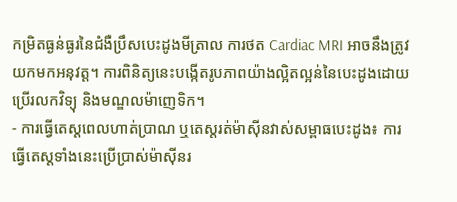កម្រិតធ្ងន់ធ្ងរនៃជំងឺប្រឹសបេះដូងមីត្រាល ការថត Cardiac MRI អាចនឹងត្រូវយកមកអនុវត្ត។ ការពិនិត្យនេះបង្កើតរូបភាពយ៉ាងល្អិតល្អន់នៃបេះដូងដោយប្រើរលកវិទ្យុ និងមណ្ឌលម៉ាញេទិក។
- ការធ្វើតេស្តពេលហាត់ប្រាណ ឬតេស្តរត់ម៉ាស៊ីនវាស់សម្ពាធបេះដូង៖ ការធ្វើតេស្តទាំងនេះប្រើប្រាស់ម៉ាស៊ីនរ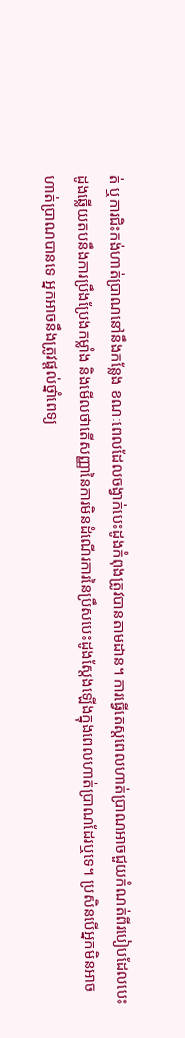ត់ ឬការជិះកង់ហាត់ប្រាណនៅនឹងកន្លែង ខណៈពេលដែលចង្វាក់បេះដូងកំពុងត្រូវបានតាមដាន។ ការធ្វើតេស្តពេលហាត់ប្រាណអាចជួយកំណត់ពីរបៀបដែលបេះដូងឆ្លើយតបនឹងការប្រឹងប្រែងកម្លាំង និងមើលថាតើសញ្ញានៃការមិនដំណើរការនៃប្រឹសបេះដូងស្តែងឡើងក្នុងពេលហាត់ប្រាណដែរឬទេ។ ប្រសិនបើអ្នកមិនអាចហាត់ប្រាណបានទេ អ្នកអាចនឹងត្រូវផ្តល់ថ្នាំពេទ្យ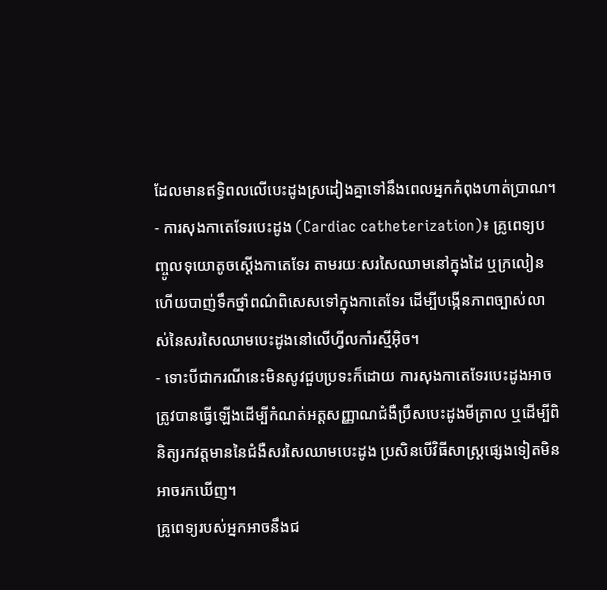ដែលមានឥទ្ធិពលលើបេះដូងស្រដៀងគ្នាទៅនឹងពេលអ្នកកំពុងហាត់ប្រាណ។
- ការសុងកាតេទែរបេះដូង (Cardiac catheterization)៖ គ្រូពេទ្យបញ្ចូលទុយោតូចស្តើងកាតេទែរ តាមរយៈសរសៃឈាមនៅក្នុងដៃ ឬក្រលៀន ហើយបាញ់ទឹកថ្នាំពណ៌ពិសេសទៅក្នុងកាតេទែរ ដើម្បីបង្កើនភាពច្បាស់លាស់នៃសរសៃឈាមបេះដូងនៅលើហ្វីលកាំរស្មីអ៊ិច។
- ទោះបីជាករណីនេះមិនសូវជួបប្រទះក៏ដោយ ការសុងកាតេទែរបេះដូងអាចត្រូវបានធ្វើឡើងដើម្បីកំណត់អត្តសញ្ញាណជំងឺប្រឹសបេះដូងមីត្រាល ឬដើម្បីពិនិត្យរកវត្តមាននៃជំងឺសរសៃឈាមបេះដូង ប្រសិនបើវិធីសាស្ត្រផ្សេងទៀតមិនអាចរកឃើញ។
គ្រូពេទ្យរបស់អ្នកអាចនឹងជ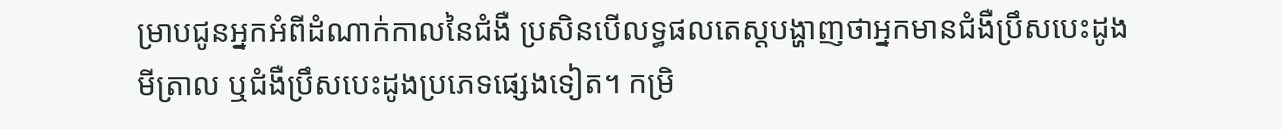ម្រាបជូនអ្នកអំពីដំណាក់កាលនៃជំងឺ ប្រសិនបើលទ្ធផលតេស្តបង្ហាញថាអ្នកមានជំងឺប្រឹសបេះដូងមីត្រាល ឬជំងឺប្រឹសបេះដូងប្រភេទផ្សេងទៀត។ កម្រិ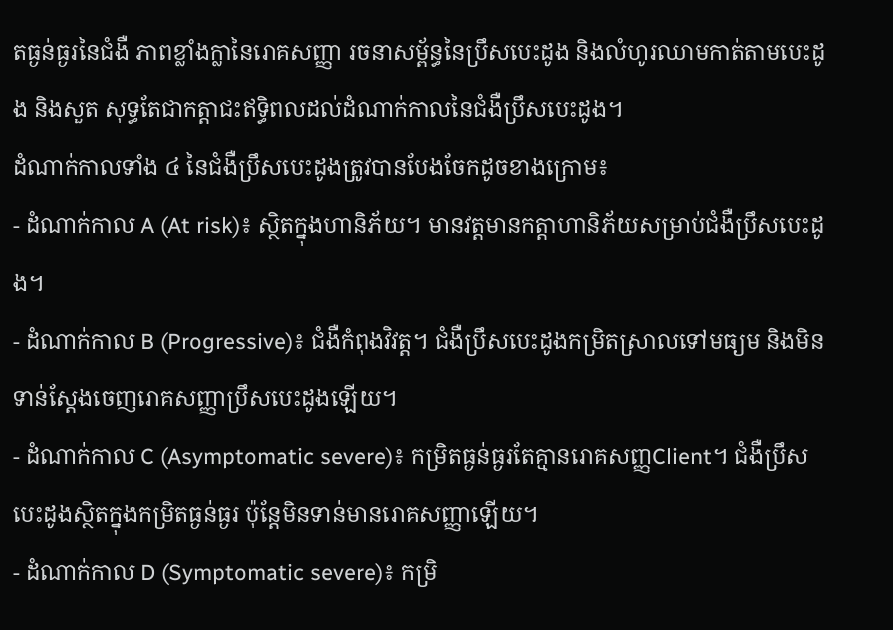តធ្ងន់ធ្ងរនៃជំងឺ ភាពខ្លាំងក្លានៃរោគសញ្ញា រចនាសម្ព័ន្ធនៃប្រឹសបេះដូង និងលំហូរឈាមកាត់តាមបេះដូង និងសួត សុទ្ធតែជាកត្តាជះឥទ្ធិពលដល់ដំណាក់កាលនៃជំងឺប្រឹសបេះដូង។
ដំណាក់កាលទាំង ៤ នៃជំងឺប្រឹសបេះដូងត្រូវបានបែងចែកដូចខាងក្រោម៖
- ដំណាក់កាល A (At risk)៖ ស្ថិតក្នុងហានិភ័យ។ មានវត្តមានកត្តាហានិភ័យសម្រាប់ជំងឺប្រឹសបេះដូង។
- ដំណាក់កាល B (Progressive)៖ ជំងឺកំពុងវិវត្ត។ ជំងឺប្រឹសបេះដូងកម្រិតស្រាលទៅមធ្យម និងមិនទាន់ស្តែងចេញរោគសញ្ញាប្រឹសបេះដូងឡើយ។
- ដំណាក់កាល C (Asymptomatic severe)៖ កម្រិតធ្ងន់ធ្ងរតែគ្មានរោគសញ្ញClient។ ជំងឺប្រឹសបេះដូងស្ថិតក្នុងកម្រិតធ្ងន់ធ្ងរ ប៉ុន្តែមិនទាន់មានរោគសញ្ញាឡើយ។
- ដំណាក់កាល D (Symptomatic severe)៖ កម្រិ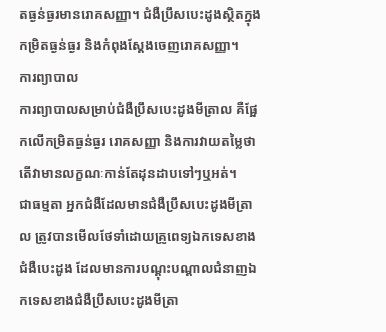តធ្ងន់ធ្ងរមានរោគសញ្ញា។ ជំងឺប្រឹសបេះដូងស្ថិតក្នុងកម្រិតធ្ងន់ធ្ងរ និងកំពុងស្តែងចេញរោគសញ្ញា។
ការព្យាបាល
ការព្យាបាលសម្រាប់ជំងឺប្រឹសបេះដូងមីត្រាល គឺផ្អែកលើកម្រិតធ្ងន់ធ្ងរ រោគសញ្ញា និងការវាយតម្លៃថាតើវាមានលក្ខណៈកាន់តែដុនដាបទៅៗឬអត់។
ជាធម្មតា អ្នកជំងឺដែលមានជំងឺប្រឹសបេះដូងមីត្រាល ត្រូវបានមើលថែទាំដោយគ្រូពេទ្យឯកទេសខាងជំងឺបេះដូង ដែលមានការបណ្តុះបណ្តាលជំនាញឯកទេសខាងជំងឺប្រឹសបេះដូងមីត្រា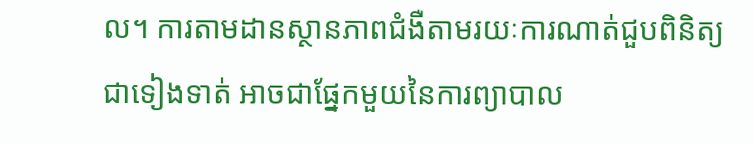ល។ ការតាមដានស្ថានភាពជំងឺតាមរយៈការណាត់ជួបពិនិត្យជាទៀងទាត់ អាចជាផ្នែកមួយនៃការព្យាបាល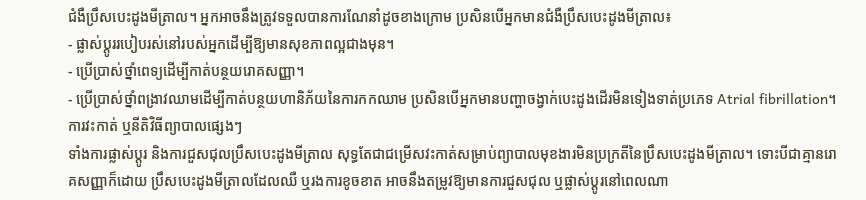ជំងឺប្រឹសបេះដូងមីត្រាល។ អ្នកអាចនឹងត្រូវទទួលបានការណែនាំដូចខាងក្រោម ប្រសិនបើអ្នកមានជំងឺប្រឹសបេះដូងមីត្រាល៖
- ផ្លាស់ប្តូររបៀបរស់នៅរបស់អ្នកដើម្បីឱ្យមានសុខភាពល្អជាងមុន។
- ប្រើប្រាស់ថ្នាំពេទ្យដើម្បីកាត់បន្ថយរោគសញ្ញា។
- ប្រើប្រាស់ថ្នាំពង្រាវឈាមដើម្បីកាត់បន្ថយហានិភ័យនៃការកកឈាម ប្រសិនបើអ្នកមានបញ្ហាចង្វាក់បេះដូងដើរមិនទៀងទាត់ប្រភេទ Atrial fibrillation។
ការវះកាត់ ឬនីតិវិធីព្យាបាលផ្សេងៗ
ទាំងការផ្លាស់ប្តូរ និងការជួសជុលប្រឹសបេះដូងមីត្រាល សុទ្ធតែជាជម្រើសវះកាត់សម្រាប់ព្យាបាលមុខងារមិនប្រក្រតីនៃប្រឹសបេះដូងមីត្រាល។ ទោះបីជាគ្មានរោគសញ្ញាក៏ដោយ ប្រឹសបេះដូងមីត្រាលដែលឈឺ ឬរងការខូចខាត អាចនឹងតម្រូវឱ្យមានការជួសជុល ឬផ្លាស់ប្តូរនៅពេលណា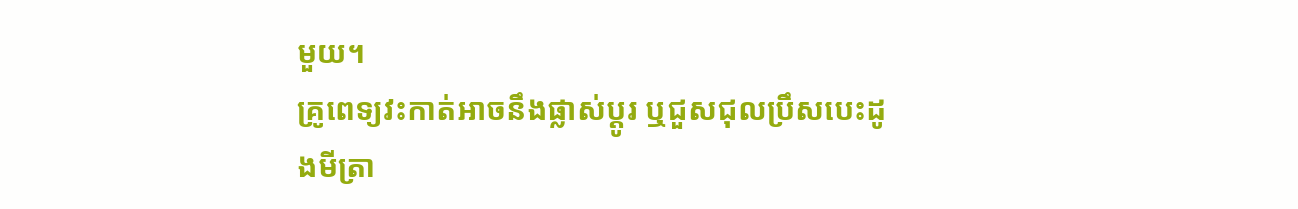មួយ។
គ្រូពេទ្យវះកាត់អាចនឹងផ្លាស់ប្តូរ ឬជួសជុលប្រឹសបេះដូងមីត្រា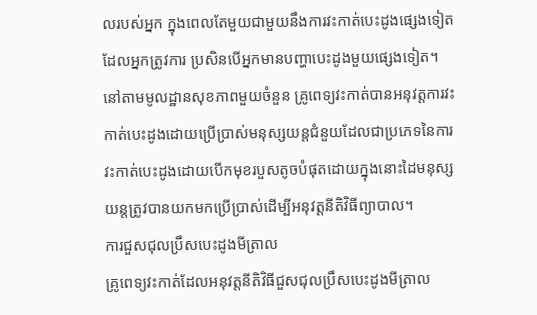លរបស់អ្នក ក្នុងពេលតែមួយជាមួយនឹងការវះកាត់បេះដូងផ្សេងទៀតដែលអ្នកត្រូវការ ប្រសិនបើអ្នកមានបញ្ហាបេះដូងមួយផ្សេងទៀត។
នៅតាមមូលដ្ឋានសុខភាពមួយចំនួន គ្រូពេទ្យវះកាត់បានអនុវត្តការវះកាត់បេះដូងដោយប្រើប្រាស់មនុស្សយន្តជំនួយដែលជាប្រភេទនៃការវះកាត់បេះដូងដោយបើកមុខរបួសតូចបំផុតដោយក្នុងនោះដៃមនុស្សយន្តត្រូវបានយកមកប្រើប្រាស់ដើម្បីអនុវត្តនីតិវិធីព្យាបាល។
ការជួសជុលប្រឹសបេះដូងមីត្រាល
គ្រូពេទ្យវះកាត់ដែលអនុវត្តនីតិវិធីជួសជុលប្រឹសបេះដូងមីត្រាល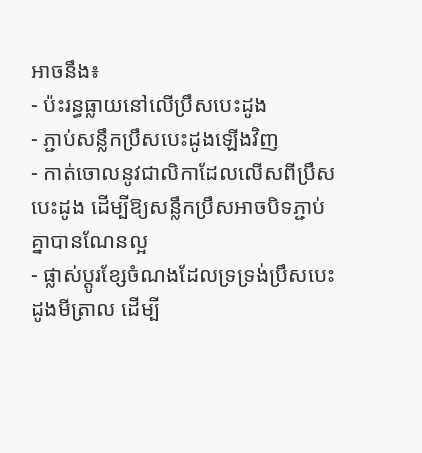អាចនឹង៖
- ប៉ះរន្ធធ្លាយនៅលើប្រឹសបេះដូង
- ភ្ជាប់សន្លឹកប្រឹសបេះដូងឡើងវិញ
- កាត់ចោលនូវជាលិកាដែលលើសពីប្រឹសបេះដូង ដើម្បីឱ្យសន្លឹកប្រឹសអាចបិទភ្ជាប់គ្នាបានណែនល្អ
- ផ្លាស់ប្តូរខ្សែចំណងដែលទ្រទ្រង់ប្រឹសបេះដូងមីត្រាល ដើម្បី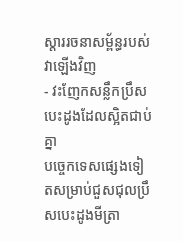ស្តាររចនាសម្ព័ន្ធរបស់វាឡើងវិញ
- វះញែកសន្លឹកប្រឹសបេះដូងដែលស្អិតជាប់គ្នា
បច្ចេកទេសផ្សេងទៀតសម្រាប់ជួសជុលប្រឹសបេះដូងមីត្រា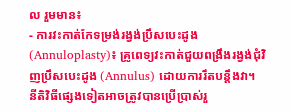ល រួមមាន៖
- ការវះកាត់កែទម្រង់រង្វង់ប្រឹសបេះដូង (Annuloplasty)៖ គ្រូពេទ្យវះកាត់ជួយពង្រឹងរង្វង់ជុំវិញប្រឹសបេះដូង (Annulus) ដោយការរឹតបន្តឹងវា។ នីតិវិធីផ្សេងទៀតអាចត្រូវបានប្រើប្រាស់រួ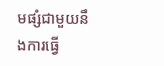មផ្សំជាមួយនឹងការធ្វើ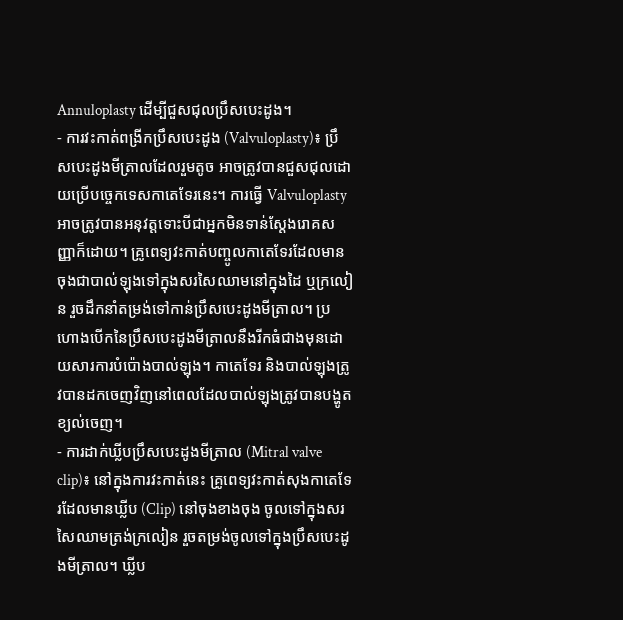Annuloplasty ដើម្បីជួសជុលប្រឹសបេះដូង។
- ការវះកាត់ពង្រីកប្រឹសបេះដូង (Valvuloplasty)៖ ប្រឹសបេះដូងមីត្រាលដែលរួមតូច អាចត្រូវបានជួសជុលដោយប្រើបច្ចេកទេសកាតេទែរនេះ។ ការធ្វើ Valvuloplasty អាចត្រូវបានអនុវត្តទោះបីជាអ្នកមិនទាន់ស្តែងរោគសញ្ញាក៏ដោយ។ គ្រូពេទ្យវះកាត់បញ្ចូលកាតេទែរដែលមានចុងជាបាល់ឡុងទៅក្នុងសរសៃឈាមនៅក្នុងដៃ ឬក្រលៀន រួចដឹកនាំតម្រង់ទៅកាន់ប្រឹសបេះដូងមីត្រាល។ ប្រហោងបើកនៃប្រឹសបេះដូងមីត្រាលនឹងរីកធំជាងមុនដោយសារការបំប៉ោងបាល់ឡុង។ កាតេទែរ និងបាល់ឡុងត្រូវបានដកចេញវិញនៅពេលដែលបាល់ឡុងត្រូវបានបង្ហូតខ្យល់ចេញ។
- ការដាក់ឃ្លីបប្រឹសបេះដូងមីត្រាល (Mitral valve clip)៖ នៅក្នុងការវះកាត់នេះ គ្រូពេទ្យវះកាត់សុងកាតេទែរដែលមានឃ្លីប (Clip) នៅចុងខាងចុង ចូលទៅក្នុងសរសៃឈាមត្រង់ក្រលៀន រួចតម្រង់ចូលទៅក្នុងប្រឹសបេះដូងមីត្រាល។ ឃ្លីប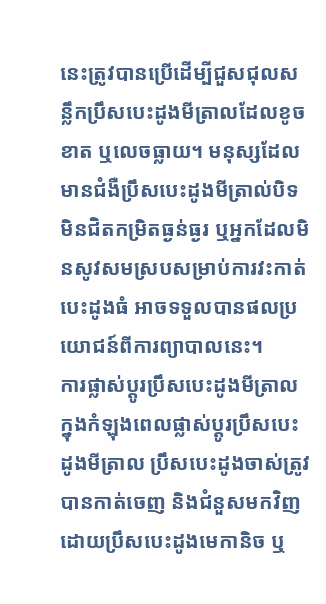នេះត្រូវបានប្រើដើម្បីជួសជុលសន្លឹកប្រឹសបេះដូងមីត្រាលដែលខូចខាត ឬលេចធ្លាយ។ មនុស្សដែលមានជំងឺប្រឹសបេះដូងមីត្រាល់បិទមិនជិតកម្រិតធ្ងន់ធ្ងរ ឬអ្នកដែលមិនសូវសមស្របសម្រាប់ការវះកាត់បេះដូងធំ អាចទទួលបានផលប្រយោជន៍ពីការព្យាបាលនេះ។
ការផ្លាស់ប្តូរប្រឹសបេះដូងមីត្រាល
ក្នុងកំឡុងពេលផ្លាស់ប្តូរប្រឹសបេះដូងមីត្រាល ប្រឹសបេះដូងចាស់ត្រូវបានកាត់ចេញ និងជំនួសមកវិញដោយប្រឹសបេះដូងមេកានិច ឬ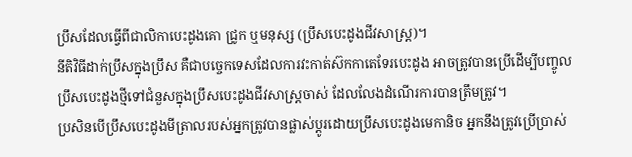ប្រឹសដែលធ្វើពីជាលិកាបេះដូងគោ ជ្រូក ឬមនុស្ស (ប្រឹសបេះដូងជីវសាស្ត្រ)។
នីតិវិធីដាក់ប្រឹសក្នុងប្រឹស គឺជាបច្ចេកទេសដែលការវះកាត់ស៊កកាតេទែរបេះដូង អាចត្រូវបានប្រើដើម្បីបញ្ចូលប្រឹសបេះដូងថ្មីទៅជំនួសក្នុងប្រឹសបេះដូងជីវសាស្ត្រចាស់ ដែលលែងដំណើរការបានត្រឹមត្រូវ។
ប្រសិនបើប្រឹសបេះដូងមីត្រាលរបស់អ្នកត្រូវបានផ្លាស់ប្តូរដោយប្រឹសបេះដូងមេកានិច អ្នកនឹងត្រូវប្រើប្រាស់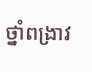ថ្នាំពង្រាវ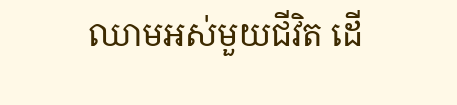ឈាមអស់មួយជីវិត ដើ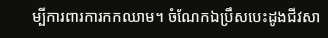ម្បីការពារការកកឈាម។ ចំណែកឯប្រឹសបេះដូងជីវសា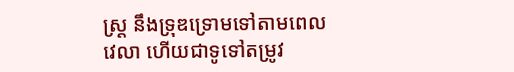ស្ត្រ នឹងទ្រុឌទ្រោមទៅតាមពេលវេលា ហើយជាទូទៅតម្រូវ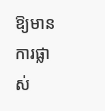ឱ្យមានការផ្លាស់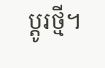ប្តូរថ្មី។